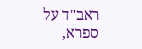ראב"ד על ספרא,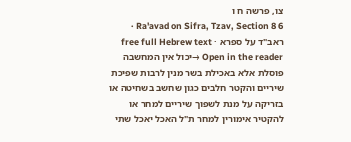צו, פרשה ח ו
Ra'avad on Sifra, Tzav, Section 8 6 · ראב"ד על ספרא · free full Hebrew text
Open in the reader →יכול אין המחשבה פוסלת אלא באכילת בשר מנין לרבות שפיכת שיריים והקטר חלבים כגון שחשב בשחיטה או בזריקה על מנת לשפוך שיריים למחר או להקטיר אימורין למחר ת"ל האכל יאכל שתי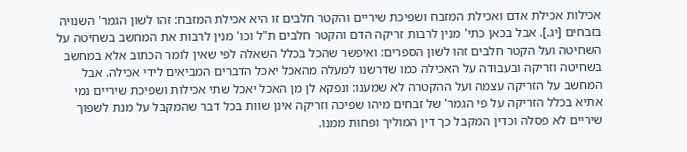אכילות אכילת אדם ואכילת המזבח ושפיכת שיריים והקטר חלבים זו היא אכילת המזבח: זהו לשון הגמר' השנויה בזבחים [יג.]. אבל בכאן כתי' מנין לרבות זריקה הדם והקטר חלבים ת"ל וכו' מנין לרבות את המחשב בשחיטה על השחיטה ועל הקטר חלבים זהו לשון הספרים: ואיפשר שהכל בכלל השאלה לפי שאין לומר הכתוב אלא במחשב בשחיטה וזריקה ובעבודה על האכילה כמו שדרשנו למעלה מהאכל יאכל הדברים המביאים לידי אכילה. אבל המחשב על הזריקה עצמה ועל ההקטרה לא שמענו: ונפקא לן מן האכל יאכל שתי אכילות ושפיכת שיריים נמי אתיא בכלל הזריקה על פי הגמר' של זבחים מיהו שפיכה וזריקה אינן שוות בכל דבר שהמקבל על מנת לשפוך שיריים לא פסלה וכדין המקבל כך דין המוליך ופחות ממנו.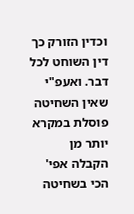וכדין הזורק כך דין השוחט לכל דבר. ואעפ"י שאין השחיטה פוסלת במקרא יותר מן הקבלה אפי' הכי בשחיטה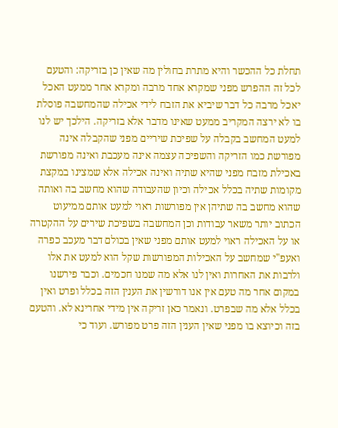תחלת כל ההכשר והיא מתרת בחולין מה שאין כן בזריקה: והטעם לכל זה ההפרש מפני שמקרא אחד מרבה ומקרא אחר ממעט האכל יאכל מרבה כל דבר שיביא את הזבח לידי אכילה שהמחשבה פוסלת בו לא ירצה המקריב ממעט שאינו מדבר אלא בזריקה. הילכך יש לנו למעט המחשב בקבלה על שפיכת שיריים מפני שהקבלה אינה מפורשת כמו הזריקה והשפיכה עצמה אינה מעכבת ואינה מפורשת באכילת מזבח מפני שהיא שתיה ואינה אכילה אלא שמצינו במקצת מקומות שתיה בכלל אכילה וכיון שהעבודה שהוא מחשב בה ואותה שהוא מחשב בה שתיהן אין מפורשות ראוי למעט אותם ממיעוט הכתוב יותר משאר עבודות וכן המחשבה בשפיכת שירים על ההקטרה או על האכילה ראוי למעט אותם מפני שאין בכולם דבר מעכב כפרה ואעפ"י שמחשב על האכילות המפורשות שקל הוא למעט את אלו ולרבות את האחרות ואין לנו אלא מה שמנו חכמים. וכבר פירשנו במקום אחר מה טעם אין אנו דורשין את הענין הזה בכלל ופרט ואין בכלל אלא מה שבפרט. ונאמר כאן זריקה אין מידי אחרינא לא. והטעם בזה וכיוצא בו מפני שאין הענין הזה פרט מפורש. ועוד כי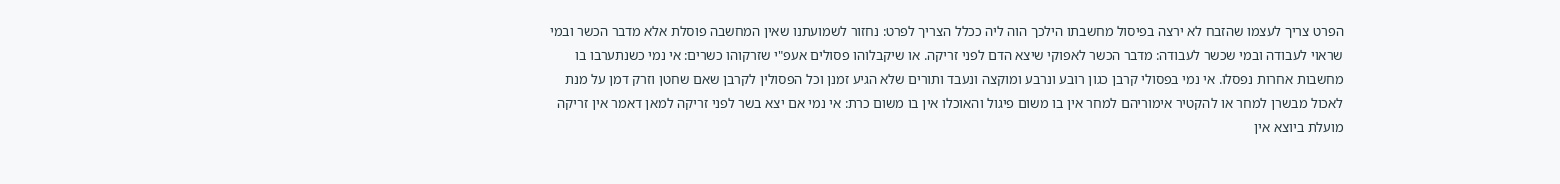הפרט צריך לעצמו שהזבח לא ירצה בפיסול מחשבתו הילכך הוה ליה ככלל הצריך לפרט: נחזור לשמועתנו שאין המחשבה פוסלת אלא מדבר הכשר ובמי שראוי לעבודה ובמי שכשר לעבודה: מדבר הכשר לאפוקי שיצא הדם לפני זריקה. או שיקבלוהו פסולים אעפ"י שזרקוהו כשרים: אי נמי כשנתערבו בו מחשבות אחרות נפסלו. אי נמי בפסולי קרבן כגון רובע ונרבע ומוקצה ונעבד ותורים שלא הגיע זמנן וכל הפסולין לקרבן שאם שחטן וזרק דמן על מנת לאכול מבשרן למחר או להקטיר אימוריהם למחר אין בו משום פיגול והאוכלו אין בו משום כרת: אי נמי אם יצא בשר לפני זריקה למאן דאמר אין זריקה מועלת ביוצא אין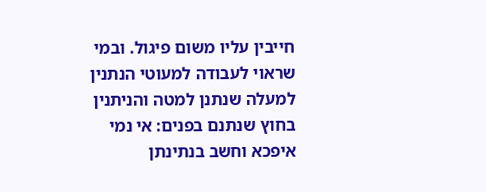חייבין עליו משום פיגול. ובמי שראוי לעבודה למעוטי הנתנין למעלה שנתנן למטה והניתנין בחוץ שנתנם בפנים: אי נמי איפכא וחשב בנתינתן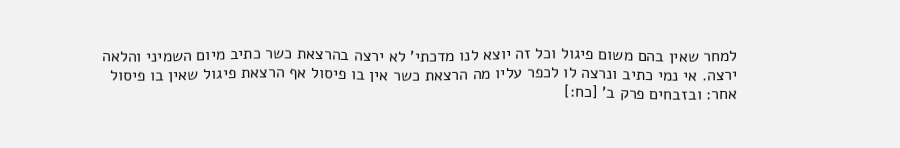למחר שאין בהם משום פיגול וכל זה יוצא לנו מדכתי' לא ירצה בהרצאת כשר כתיב מיום השמיני והלאה ירצה. אי נמי כתיב ונרצה לו לכפר עליו מה הרצאת כשר אין בו פיסול אף הרצאת פיגול שאין בו פיסול אחר: ובזבחים פרק ב' [כח:]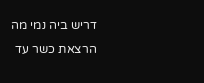דריש ביה נמי מה הרצאת כשר עד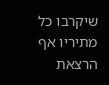שיקרבו כל מתיריו אף הרצאת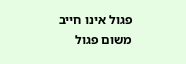פגול אינו חייב משום פגול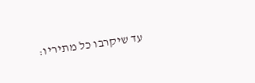עד שיקרבו כל מתיריו: